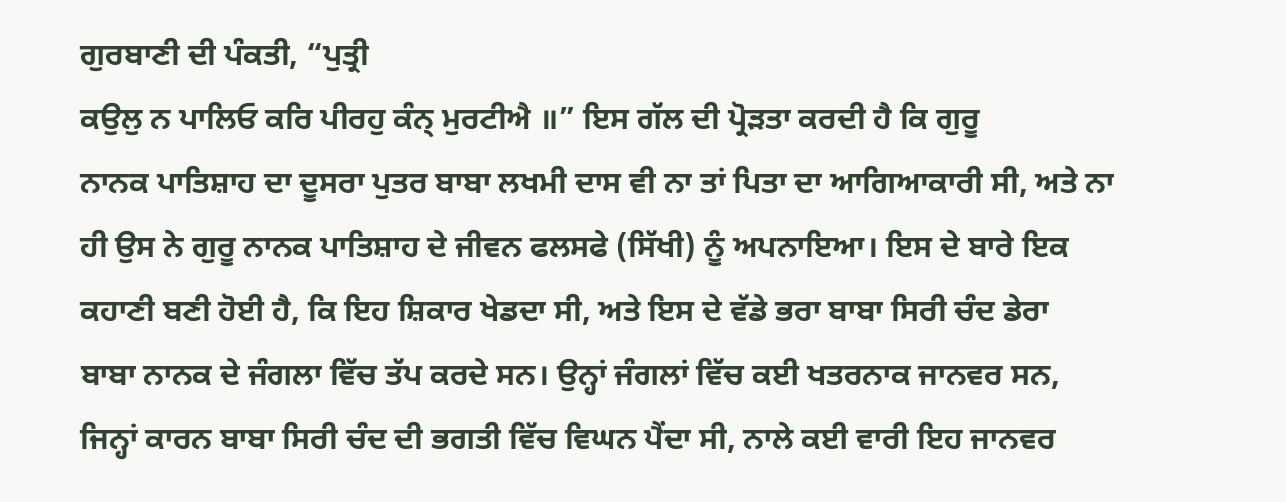ਗੁਰਬਾਣੀ ਦੀ ਪੰਕਤੀ, “ਪੁਤ੍ਰੀ
ਕਉਲੁ ਨ ਪਾਲਿਓ ਕਰਿ ਪੀਰਹੁ ਕੰਨ੍ ਮੁਰਟੀਐ ॥” ਇਸ ਗੱਲ ਦੀ ਪ੍ਰੋੜਤਾ ਕਰਦੀ ਹੈ ਕਿ ਗੁਰੂ
ਨਾਨਕ ਪਾਤਿਸ਼ਾਹ ਦਾ ਦੂਸਰਾ ਪੁਤਰ ਬਾਬਾ ਲਖਮੀ ਦਾਸ ਵੀ ਨਾ ਤਾਂ ਪਿਤਾ ਦਾ ਆਗਿਆਕਾਰੀ ਸੀ, ਅਤੇ ਨਾ
ਹੀ ਉਸ ਨੇ ਗੁਰੂ ਨਾਨਕ ਪਾਤਿਸ਼ਾਹ ਦੇ ਜੀਵਨ ਫਲਸਫੇ (ਸਿੱਖੀ) ਨੂੰ ਅਪਨਾਇਆ। ਇਸ ਦੇ ਬਾਰੇ ਇਕ
ਕਹਾਣੀ ਬਣੀ ਹੋਈ ਹੈ, ਕਿ ਇਹ ਸ਼ਿਕਾਰ ਖੇਡਦਾ ਸੀ, ਅਤੇ ਇਸ ਦੇ ਵੱਡੇ ਭਰਾ ਬਾਬਾ ਸਿਰੀ ਚੰਦ ਡੇਰਾ
ਬਾਬਾ ਨਾਨਕ ਦੇ ਜੰਗਲਾ ਵਿੱਚ ਤੱਪ ਕਰਦੇ ਸਨ। ਉਨ੍ਹਾਂ ਜੰਗਲਾਂ ਵਿੱਚ ਕਈ ਖਤਰਨਾਕ ਜਾਨਵਰ ਸਨ,
ਜਿਨ੍ਹਾਂ ਕਾਰਨ ਬਾਬਾ ਸਿਰੀ ਚੰਦ ਦੀ ਭਗਤੀ ਵਿੱਚ ਵਿਘਨ ਪੈਂਦਾ ਸੀ, ਨਾਲੇ ਕਈ ਵਾਰੀ ਇਹ ਜਾਨਵਰ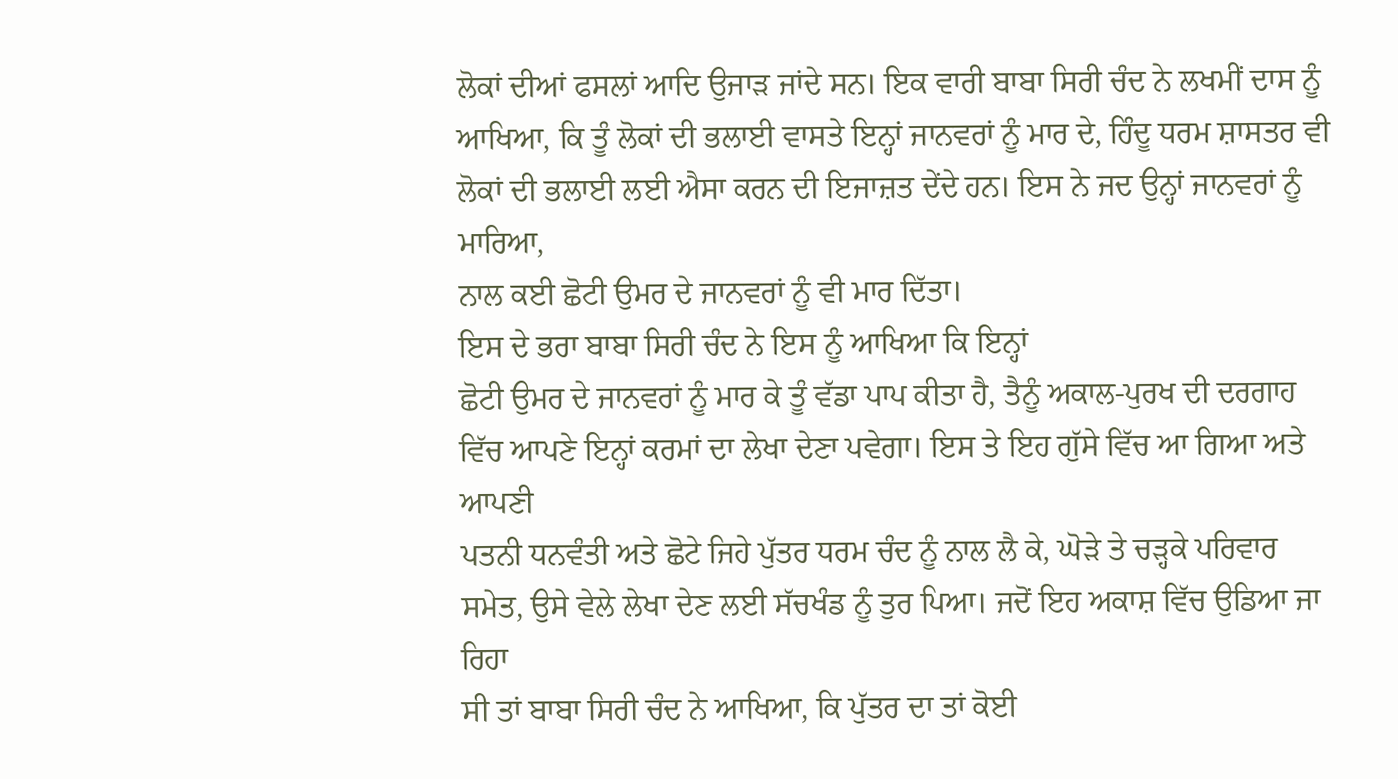ਲੋਕਾਂ ਦੀਆਂ ਫਸਲਾਂ ਆਦਿ ਉਜਾੜ ਜਾਂਦੇ ਸਨ। ਇਕ ਵਾਰੀ ਬਾਬਾ ਸਿਰੀ ਚੰਦ ਨੇ ਲਖਮੀਂ ਦਾਸ ਨੂੰ
ਆਖਿਆ, ਕਿ ਤੂੰ ਲੋਕਾਂ ਦੀ ਭਲਾਈ ਵਾਸਤੇ ਇਨ੍ਹਾਂ ਜਾਨਵਰਾਂ ਨੂੰ ਮਾਰ ਦੇ, ਹਿੰਦੂ ਧਰਮ ਸ਼ਾਸਤਰ ਵੀ
ਲੋਕਾਂ ਦੀ ਭਲਾਈ ਲਈ ਐਸਾ ਕਰਨ ਦੀ ਇਜਾਜ਼ਤ ਦੇਂਦੇ ਹਨ। ਇਸ ਨੇ ਜਦ ਉਨ੍ਹਾਂ ਜਾਨਵਰਾਂ ਨੂੰ ਮਾਰਿਆ,
ਨਾਲ ਕਈ ਛੋਟੀ ਉਮਰ ਦੇ ਜਾਨਵਰਾਂ ਨੂੰ ਵੀ ਮਾਰ ਦਿੱਤਾ।
ਇਸ ਦੇ ਭਰਾ ਬਾਬਾ ਸਿਰੀ ਚੰਦ ਨੇ ਇਸ ਨੂੰ ਆਖਿਆ ਕਿ ਇਨ੍ਹਾਂ
ਛੋਟੀ ਉਮਰ ਦੇ ਜਾਨਵਰਾਂ ਨੂੰ ਮਾਰ ਕੇ ਤੂੰ ਵੱਡਾ ਪਾਪ ਕੀਤਾ ਹੈ, ਤੈਨੂੰ ਅਕਾਲ-ਪੁਰਖ ਦੀ ਦਰਗਾਹ
ਵਿੱਚ ਆਪਣੇ ਇਨ੍ਹਾਂ ਕਰਮਾਂ ਦਾ ਲੇਖਾ ਦੇਣਾ ਪਵੇਗਾ। ਇਸ ਤੇ ਇਹ ਗੁੱਸੇ ਵਿੱਚ ਆ ਗਿਆ ਅਤੇ ਆਪਣੀ
ਪਤਨੀ ਧਨਵੰਤੀ ਅਤੇ ਛੋਟੇ ਜਿਹੇ ਪੁੱਤਰ ਧਰਮ ਚੰਦ ਨੂੰ ਨਾਲ ਲੈ ਕੇ, ਘੋੜੇ ਤੇ ਚੜ੍ਹਕੇ ਪਰਿਵਾਰ
ਸਮੇਤ, ਉਸੇ ਵੇਲੇ ਲੇਖਾ ਦੇਣ ਲਈ ਸੱਚਖੰਡ ਨੂੰ ਤੁਰ ਪਿਆ। ਜਦੋਂ ਇਹ ਅਕਾਸ਼ ਵਿੱਚ ਉਡਿਆ ਜਾ ਰਿਹਾ
ਸੀ ਤਾਂ ਬਾਬਾ ਸਿਰੀ ਚੰਦ ਨੇ ਆਖਿਆ, ਕਿ ਪੁੱਤਰ ਦਾ ਤਾਂ ਕੋਈ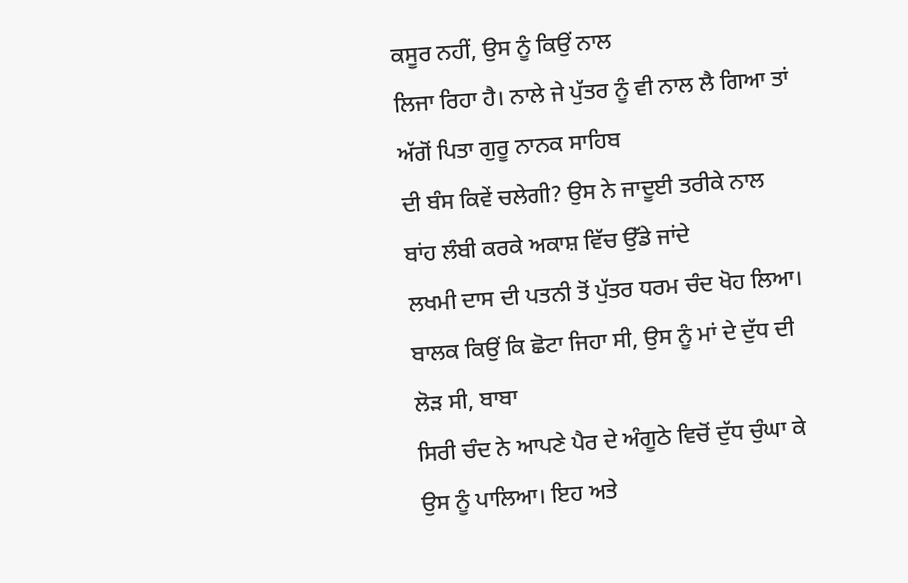ਕਸੂਰ ਨਹੀਂ, ਉਸ ਨੂੰ ਕਿਉਂ ਨਾਲ
ਲਿਜਾ ਰਿਹਾ ਹੈ। ਨਾਲੇ ਜੇ ਪੁੱਤਰ ਨੂੰ ਵੀ ਨਾਲ ਲੈ ਗਿਆ ਤਾਂ ਅੱਗੋਂ ਪਿਤਾ ਗੁਰੂ ਨਾਨਕ ਸਾਹਿਬ
ਦੀ ਬੰਸ ਕਿਵੇਂ ਚਲੇਗੀ? ਉਸ ਨੇ ਜਾਦੂਈ ਤਰੀਕੇ ਨਾਲ ਬਾਂਹ ਲੰਬੀ ਕਰਕੇ ਅਕਾਸ਼ ਵਿੱਚ ਉੱਡੇ ਜਾਂਦੇ
ਲਖਮੀ ਦਾਸ ਦੀ ਪਤਨੀ ਤੋਂ ਪੁੱਤਰ ਧਰਮ ਚੰਦ ਖੋਹ ਲਿਆ।
ਬਾਲਕ ਕਿਉਂ ਕਿ ਛੋਟਾ ਜਿਹਾ ਸੀ, ਉਸ ਨੂੰ ਮਾਂ ਦੇ ਦੁੱਧ ਦੀ ਲੋੜ ਸੀ, ਬਾਬਾ
ਸਿਰੀ ਚੰਦ ਨੇ ਆਪਣੇ ਪੈਰ ਦੇ ਅੰਗੂਠੇ ਵਿਚੋਂ ਦੁੱਧ ਚੁੰਘਾ ਕੇ ਉਸ ਨੂੰ ਪਾਲਿਆ। ਇਹ ਅਤੇ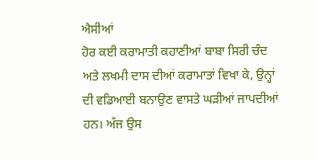ਐਸੀਆਂ
ਹੋਰ ਕਈ ਕਰਾਮਾਤੀ ਕਹਾਣੀਆਂ ਬਾਬਾ ਸਿਰੀ ਚੰਦ ਅਤੇ ਲਖਮੀ ਦਾਸ ਦੀਆਂ ਕਰਾਮਾਤਾਂ ਵਿਖਾ ਕੇ, ਉਨ੍ਹਾਂ
ਦੀ ਵਡਿਆਈ ਬਨਾਉਣ ਵਾਸਤੇ ਘੜੀਆਂ ਜਾਪਦੀਆਂ ਹਨ। ਅੱਜ ਉਸ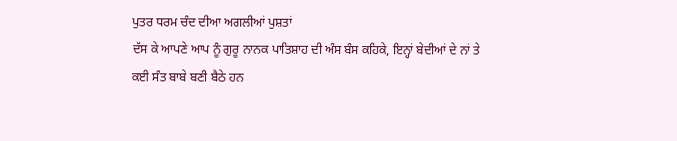ਪੁਤਰ ਧਰਮ ਚੰਦ ਦੀਆ ਅਗਲੀਆਂ ਪੁਸ਼ਤਾਂ
ਦੱਸ ਕੇ ਆਪਣੇ ਆਪ ਨੂੰ ਗੁਰੂ ਨਾਨਕ ਪਾਤਿਸ਼ਾਹ ਦੀ ਅੰਸ ਬੰਸ ਕਹਿਕੇ, ਇਨ੍ਹਾਂ ਬੇਦੀਆਂ ਦੇ ਨਾਂ ਤੇ
ਕਈ ਸੰਤ ਬਾਬੇ ਬਣੀ ਬੈਠੇ ਹਨ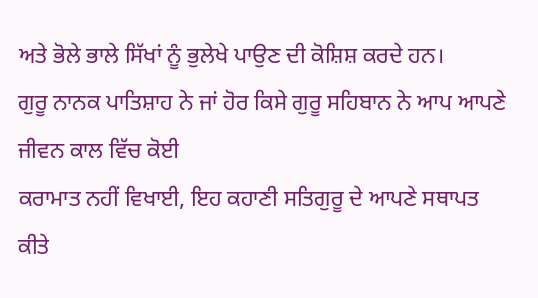ਅਤੇ ਭੋਲੇ ਭਾਲੇ ਸਿੱਖਾਂ ਨੂੰ ਭੁਲੇਖੇ ਪਾਉਣ ਦੀ ਕੋਸ਼ਿਸ਼ ਕਰਦੇ ਹਨ।
ਗੁਰੂ ਨਾਨਕ ਪਾਤਿਸ਼ਾਹ ਨੇ ਜਾਂ ਹੋਰ ਕਿਸੇ ਗੁਰੂ ਸਹਿਬਾਨ ਨੇ ਆਪ ਆਪਣੇ ਜੀਵਨ ਕਾਲ ਵਿੱਚ ਕੋਈ
ਕਰਾਮਾਤ ਨਹੀਂ ਵਿਖਾਈ, ਇਹ ਕਹਾਣੀ ਸਤਿਗੁਰੂ ਦੇ ਆਪਣੇ ਸਥਾਪਤ ਕੀਤੇ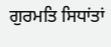ਗੁਰਮਤਿ ਸਿਧਾਂਤਾਂ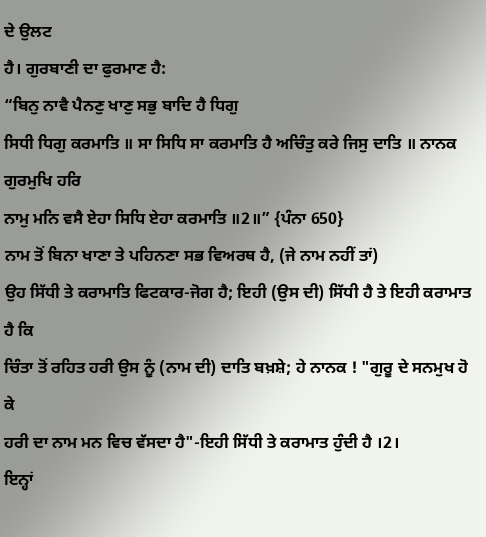ਦੇ ਉਲਟ
ਹੈ। ਗੁਰਬਾਣੀ ਦਾ ਫੁਰਮਾਣ ਹੈ:
“ਬਿਨੁ ਨਾਵੈ ਪੈਨਣੁ ਖਾਣੁ ਸਭੁ ਬਾਦਿ ਹੈ ਧਿਗੁ
ਸਿਧੀ ਧਿਗੁ ਕਰਮਾਤਿ ॥ ਸਾ ਸਿਧਿ ਸਾ ਕਰਮਾਤਿ ਹੈ ਅਚਿੰਤੁ ਕਰੇ ਜਿਸੁ ਦਾਤਿ ॥ ਨਾਨਕ ਗੁਰਮੁਖਿ ਹਰਿ
ਨਾਮੁ ਮਨਿ ਵਸੈ ਏਹਾ ਸਿਧਿ ਏਹਾ ਕਰਮਾਤਿ ॥2॥” {ਪੰਨਾ 650}
ਨਾਮ ਤੋਂ ਬਿਨਾ ਖਾਣਾ ਤੇ ਪਹਿਨਣਾ ਸਭ ਵਿਅਰਥ ਹੈ, (ਜੇ ਨਾਮ ਨਹੀਂ ਤਾਂ)
ਉਹ ਸਿੱਧੀ ਤੇ ਕਰਾਮਾਤਿ ਫਿਟਕਾਰ-ਜੋਗ ਹੈ; ਇਹੀ (ਉਸ ਦੀ) ਸਿੱਧੀ ਹੈ ਤੇ ਇਹੀ ਕਰਾਮਾਤ ਹੈ ਕਿ
ਚਿੰਤਾ ਤੋਂ ਰਹਿਤ ਹਰੀ ਉਸ ਨੂੰ (ਨਾਮ ਦੀ) ਦਾਤਿ ਬਖ਼ਸ਼ੇ; ਹੇ ਨਾਨਕ ! "ਗੁਰੂ ਦੇ ਸਨਮੁਖ ਹੋ ਕੇ
ਹਰੀ ਦਾ ਨਾਮ ਮਨ ਵਿਚ ਵੱਸਦਾ ਹੈ"-ਇਹੀ ਸਿੱਧੀ ਤੇ ਕਰਾਮਾਤ ਹੁੰਦੀ ਹੈ ।2।
ਇਨ੍ਹਾਂ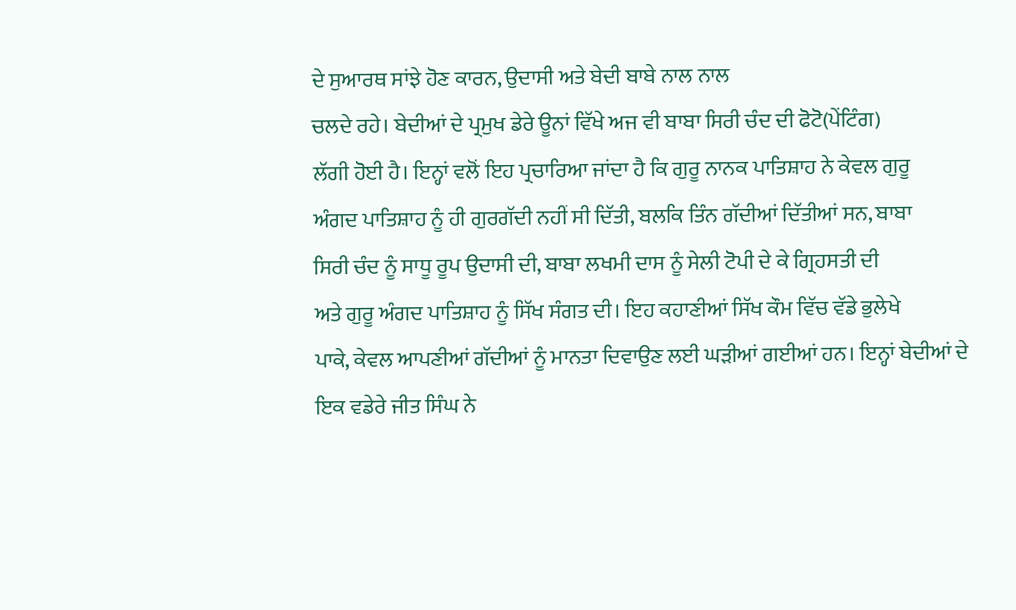ਦੇ ਸੁਆਰਥ ਸਾਂਝੇ ਹੋਣ ਕਾਰਨ, ਉਦਾਸੀ ਅਤੇ ਬੇਦੀ ਬਾਬੇ ਨਾਲ ਨਾਲ
ਚਲਦੇ ਰਹੇ। ਬੇਦੀਆਂ ਦੇ ਪ੍ਰਮੁਖ ਡੇਰੇ ਊਨਾਂ ਵਿੱਖੇ ਅਜ ਵੀ ਬਾਬਾ ਸਿਰੀ ਚੰਦ ਦੀ ਫੋਟੋ(ਪੇਂਟਿੰਗ)
ਲੱਗੀ ਹੋਈ ਹੈ। ਇਨ੍ਹਾਂ ਵਲੋਂ ਇਹ ਪ੍ਰਚਾਰਿਆ ਜਾਂਦਾ ਹੈ ਕਿ ਗੁਰੂ ਨਾਨਕ ਪਾਤਿਸ਼ਾਹ ਨੇ ਕੇਵਲ ਗੁਰੂ
ਅੰਗਦ ਪਾਤਿਸ਼ਾਹ ਨੂੰ ਹੀ ਗੁਰਗੱਦੀ ਨਹੀਂ ਸੀ ਦਿੱਤੀ, ਬਲਕਿ ਤਿੰਨ ਗੱਦੀਆਂ ਦਿੱਤੀਆਂ ਸਨ, ਬਾਬਾ
ਸਿਰੀ ਚੰਦ ਨੂੰ ਸਾਧੂ ਰੂਪ ਉਦਾਸੀ ਦੀ, ਬਾਬਾ ਲਖਮੀ ਦਾਸ ਨੂੰ ਸੇਲੀ ਟੋਪੀ ਦੇ ਕੇ ਗ੍ਰਿਹਸਤੀ ਦੀ
ਅਤੇ ਗੁਰੂ ਅੰਗਦ ਪਾਤਿਸ਼ਾਹ ਨੂੰ ਸਿੱਖ ਸੰਗਤ ਦੀ। ਇਹ ਕਹਾਣੀਆਂ ਸਿੱਖ ਕੌਮ ਵਿੱਚ ਵੱਡੇ ਭੁਲੇਖੇ
ਪਾਕੇ, ਕੇਵਲ ਆਪਣੀਆਂ ਗੱਦੀਆਂ ਨੂੰ ਮਾਨਤਾ ਦਿਵਾਉਣ ਲਈ ਘੜੀਆਂ ਗਈਆਂ ਹਨ। ਇਨ੍ਹਾਂ ਬੇਦੀਆਂ ਦੇ
ਇਕ ਵਡੇਰੇ ਜੀਤ ਸਿੰਘ ਨੇ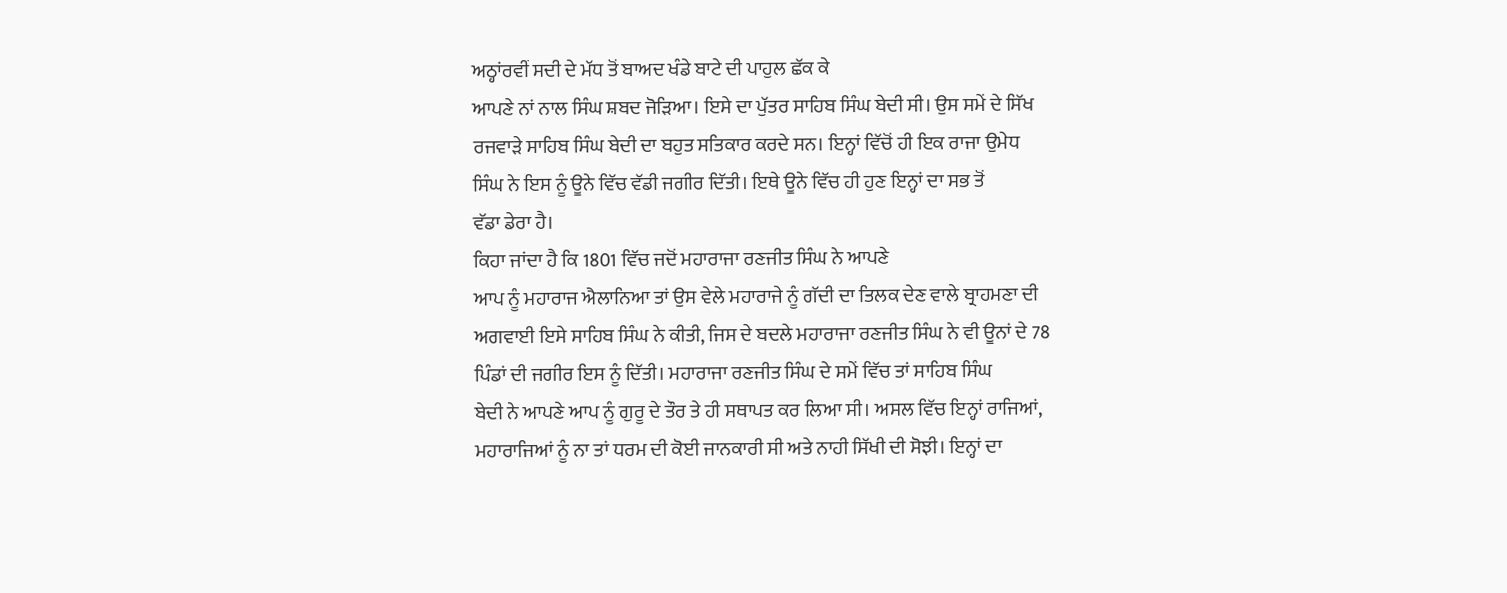ਅਠ੍ਹਾਂਰਵੀਂ ਸਦੀ ਦੇ ਮੱਧ ਤੋਂ ਬਾਅਦ ਖੰਡੇ ਬਾਟੇ ਦੀ ਪਾਹੁਲ ਛੱਕ ਕੇ
ਆਪਣੇ ਨਾਂ ਨਾਲ ਸਿੰਘ ਸ਼ਬਦ ਜੋੜਿਆ। ਇਸੇ ਦਾ ਪੁੱਤਰ ਸਾਹਿਬ ਸਿੰਘ ਬੇਦੀ ਸੀ। ਉਸ ਸਮੇਂ ਦੇ ਸਿੱਖ
ਰਜਵਾੜੇ ਸਾਹਿਬ ਸਿੰਘ ਬੇਦੀ ਦਾ ਬਹੁਤ ਸਤਿਕਾਰ ਕਰਦੇ ਸਨ। ਇਨ੍ਹਾਂ ਵਿੱਚੋਂ ਹੀ ਇਕ ਰਾਜਾ ਉਮੇਧ
ਸਿੰਘ ਨੇ ਇਸ ਨੂੰ ਊਨੇ ਵਿੱਚ ਵੱਡੀ ਜਗੀਰ ਦਿੱਤੀ। ਇਥੇ ਊਨੇ ਵਿੱਚ ਹੀ ਹੁਣ ਇਨ੍ਹਾਂ ਦਾ ਸਭ ਤੋਂ
ਵੱਡਾ ਡੇਰਾ ਹੈ।
ਕਿਹਾ ਜਾਂਦਾ ਹੈ ਕਿ 1801 ਵਿੱਚ ਜਦੋਂ ਮਹਾਰਾਜਾ ਰਣਜੀਤ ਸਿੰਘ ਨੇ ਆਪਣੇ
ਆਪ ਨੂੰ ਮਹਾਰਾਜ ਐਲਾਨਿਆ ਤਾਂ ਉਸ ਵੇਲੇ ਮਹਾਰਾਜੇ ਨੂੰ ਗੱਦੀ ਦਾ ਤਿਲਕ ਦੇਣ ਵਾਲੇ ਬ੍ਰਾਹਮਣਾ ਦੀ
ਅਗਵਾਈ ਇਸੇ ਸਾਹਿਬ ਸਿੰਘ ਨੇ ਕੀਤੀ, ਜਿਸ ਦੇ ਬਦਲੇ ਮਹਾਰਾਜਾ ਰਣਜੀਤ ਸਿੰਘ ਨੇ ਵੀ ਊਨਾਂ ਦੇ 78
ਪਿੰਡਾਂ ਦੀ ਜਗੀਰ ਇਸ ਨੂੰ ਦਿੱਤੀ। ਮਹਾਰਾਜਾ ਰਣਜੀਤ ਸਿੰਘ ਦੇ ਸਮੇਂ ਵਿੱਚ ਤਾਂ ਸਾਹਿਬ ਸਿੰਘ
ਬੇਦੀ ਨੇ ਆਪਣੇ ਆਪ ਨੂੰ ਗੁਰੂ ਦੇ ਤੌਰ ਤੇ ਹੀ ਸਥਾਪਤ ਕਰ ਲਿਆ ਸੀ। ਅਸਲ ਵਿੱਚ ਇਨ੍ਹਾਂ ਰਾਜਿਆਂ,
ਮਹਾਰਾਜਿਆਂ ਨੂੰ ਨਾ ਤਾਂ ਧਰਮ ਦੀ ਕੋਈ ਜਾਨਕਾਰੀ ਸੀ ਅਤੇ ਨਾਹੀ ਸਿੱਖੀ ਦੀ ਸੋਝੀ। ਇਨ੍ਹਾਂ ਦਾ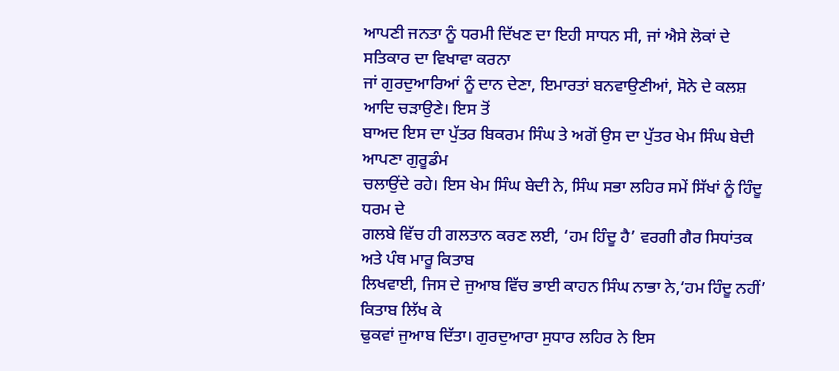ਆਪਣੀ ਜਨਤਾ ਨੂੰ ਧਰਮੀ ਦਿੱਖਣ ਦਾ ਇਹੀ ਸਾਧਨ ਸੀ, ਜਾਂ ਐਸੇ ਲੋਕਾਂ ਦੇ ਸਤਿਕਾਰ ਦਾ ਵਿਖਾਵਾ ਕਰਨਾ
ਜਾਂ ਗੁਰਦੁਆਰਿਆਂ ਨੂੰ ਦਾਨ ਦੇਣਾ, ਇਮਾਰਤਾਂ ਬਨਵਾਉਣੀਆਂ, ਸੋਨੇ ਦੇ ਕਲਸ਼ ਆਦਿ ਚੜਾਉਣੇ। ਇਸ ਤੋਂ
ਬਾਅਦ ਇਸ ਦਾ ਪੁੱਤਰ ਬਿਕਰਮ ਸਿੰਘ ਤੇ ਅਗੋਂ ਉਸ ਦਾ ਪੁੱਤਰ ਖੇਮ ਸਿੰਘ ਬੇਦੀ ਆਪਣਾ ਗੁਰੂਡੰਮ
ਚਲਾਉਂਦੇ ਰਹੇ। ਇਸ ਖੇਮ ਸਿੰਘ ਬੇਦੀ ਨੇ, ਸਿੰਘ ਸਭਾ ਲਹਿਰ ਸਮੇਂ ਸਿੱਖਾਂ ਨੂੰ ਹਿੰਦੂ ਧਰਮ ਦੇ
ਗਲਬੇ ਵਿੱਚ ਹੀ ਗਲਤਾਨ ਕਰਣ ਲਈ, ‘ਹਮ ਹਿੰਦੂ ਹੈ’ ਵਰਗੀ ਗੈਰ ਸਿਧਾਂਤਕ ਅਤੇ ਪੰਥ ਮਾਰੂ ਕਿਤਾਬ
ਲਿਖਵਾਈ, ਜਿਸ ਦੇ ਜੁਆਬ ਵਿੱਚ ਭਾਈ ਕਾਹਨ ਸਿੰਘ ਨਾਭਾ ਨੇ,‘ਹਮ ਹਿੰਦੂ ਨਹੀਂ’ ਕਿਤਾਬ ਲਿੱਖ ਕੇ
ਢੁਕਵਾਂ ਜੁਆਬ ਦਿੱਤਾ। ਗੁਰਦੁਆਰਾ ਸੁਧਾਰ ਲਹਿਰ ਨੇ ਇਸ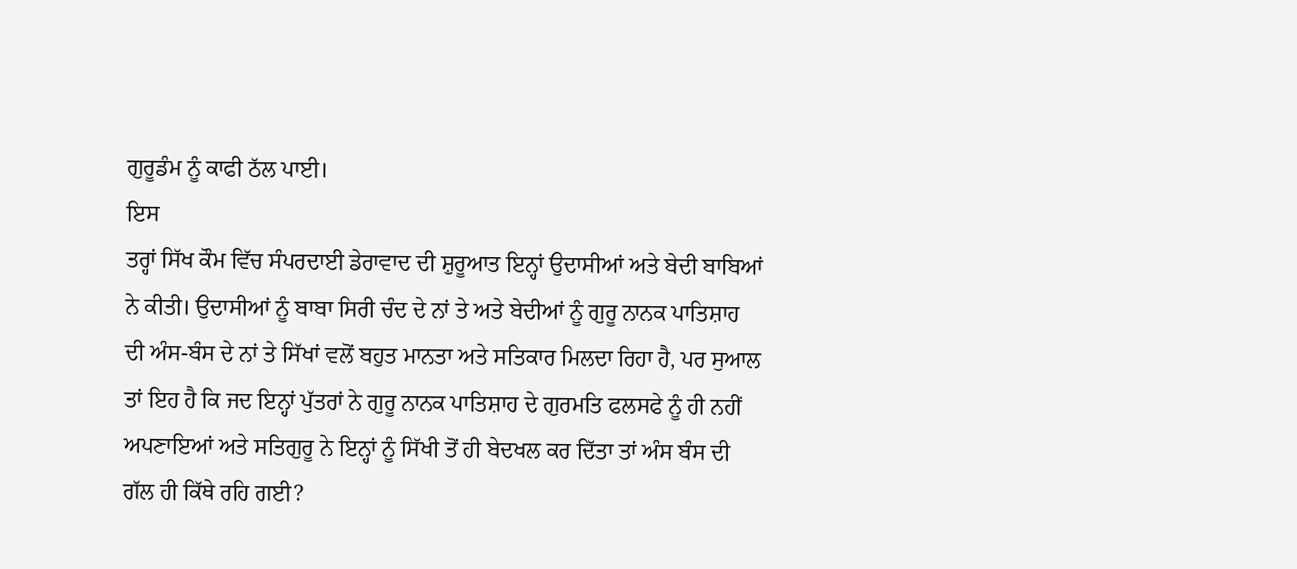ਗੁਰੂਡੰਮ ਨੂੰ ਕਾਫੀ ਠੱਲ ਪਾਈ।
ਇਸ
ਤਰ੍ਹਾਂ ਸਿੱਖ ਕੌਮ ਵਿੱਚ ਸੰਪਰਦਾਈ ਡੇਰਾਵਾਦ ਦੀ ਸ਼ੁਰੂਆਤ ਇਨ੍ਹਾਂ ਉਦਾਸੀਆਂ ਅਤੇ ਬੇਦੀ ਬਾਬਿਆਂ
ਨੇ ਕੀਤੀ। ਉਦਾਸੀਆਂ ਨੂੰ ਬਾਬਾ ਸਿਰੀ ਚੰਦ ਦੇ ਨਾਂ ਤੇ ਅਤੇ ਬੇਦੀਆਂ ਨੂੰ ਗੁਰੂ ਨਾਨਕ ਪਾਤਿਸ਼ਾਹ
ਦੀ ਅੰਸ-ਬੰਸ ਦੇ ਨਾਂ ਤੇ ਸਿੱਖਾਂ ਵਲੋਂ ਬਹੁਤ ਮਾਨਤਾ ਅਤੇ ਸਤਿਕਾਰ ਮਿਲਦਾ ਰਿਹਾ ਹੈ, ਪਰ ਸੁਆਲ
ਤਾਂ ਇਹ ਹੈ ਕਿ ਜਦ ਇਨ੍ਹਾਂ ਪੁੱਤਰਾਂ ਨੇ ਗੁਰੂ ਨਾਨਕ ਪਾਤਿਸ਼ਾਹ ਦੇ ਗੁਰਮਤਿ ਫਲਸਫੇ ਨੂੰ ਹੀ ਨਹੀਂ
ਅਪਣਾਇਆਂ ਅਤੇ ਸਤਿਗੁਰੂ ਨੇ ਇਨ੍ਹਾਂ ਨੂੰ ਸਿੱਖੀ ਤੋਂ ਹੀ ਬੇਦਖਲ ਕਰ ਦਿੱਤਾ ਤਾਂ ਅੰਸ ਬੰਸ ਦੀ
ਗੱਲ ਹੀ ਕਿੱਥੇ ਰਹਿ ਗਈ?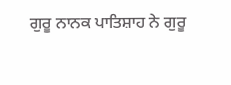ਗੁਰੂ ਨਾਨਕ ਪਾਤਿਸ਼ਾਹ ਨੇ ਗੁਰੂ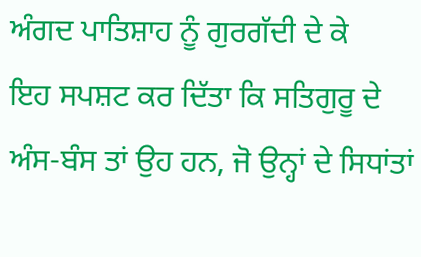ਅੰਗਦ ਪਾਤਿਸ਼ਾਹ ਨੂੰ ਗੁਰਗੱਦੀ ਦੇ ਕੇ
ਇਹ ਸਪਸ਼ਟ ਕਰ ਦਿੱਤਾ ਕਿ ਸਤਿਗੁਰੂ ਦੇ ਅੰਸ-ਬੰਸ ਤਾਂ ਉਹ ਹਨ, ਜੋ ਉਨ੍ਹਾਂ ਦੇ ਸਿਧਾਂਤਾਂ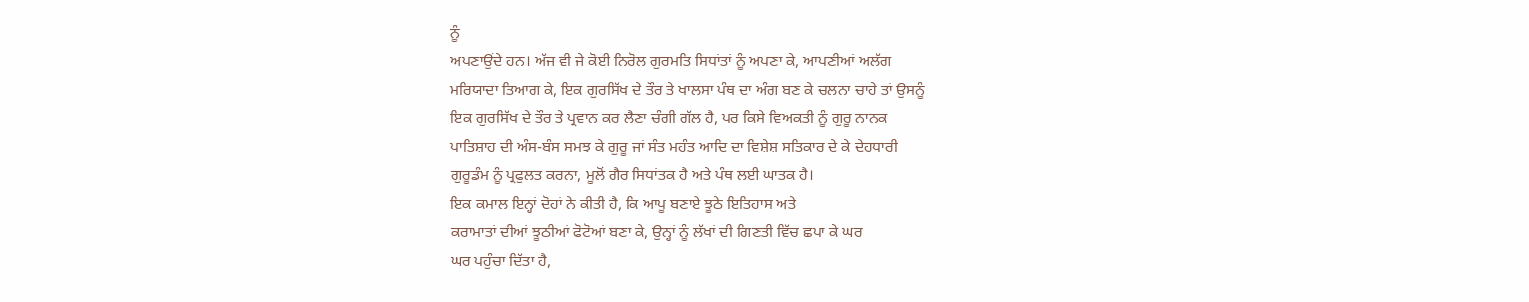ਨੂੰ
ਅਪਣਾਉਂਦੇ ਹਨ। ਅੱਜ ਵੀ ਜੇ ਕੋਈ ਨਿਰੋਲ ਗੁਰਮਤਿ ਸਿਧਾਂਤਾਂ ਨੂੰ ਅਪਣਾ ਕੇ, ਆਪਣੀਆਂ ਅਲੱਗ
ਮਰਿਯਾਦਾ ਤਿਆਗ ਕੇ, ਇਕ ਗੁਰਸਿੱਖ ਦੇ ਤੌਰ ਤੇ ਖਾਲਸਾ ਪੰਥ ਦਾ ਅੰਗ ਬਣ ਕੇ ਚਲਨਾ ਚਾਹੇ ਤਾਂ ਉਸਨੂੰ
ਇਕ ਗੁਰਸਿੱਖ ਦੇ ਤੌਰ ਤੇ ਪ੍ਰਵਾਨ ਕਰ ਲੈਣਾ ਚੰਗੀ ਗੱਲ ਹੈ, ਪਰ ਕਿਸੇ ਵਿਅਕਤੀ ਨੂੰ ਗੁਰੂ ਨਾਨਕ
ਪਾਤਿਸ਼ਾਹ ਦੀ ਅੰਸ-ਬੰਸ ਸਮਝ ਕੇ ਗੁਰੂ ਜਾਂ ਸੰਤ ਮਹੰਤ ਆਦਿ ਦਾ ਵਿਸ਼ੇਸ਼ ਸਤਿਕਾਰ ਦੇ ਕੇ ਦੇਹਧਾਰੀ
ਗੁਰੂਡੰਮ ਨੂੰ ਪ੍ਰਫੁਲਤ ਕਰਨਾ, ਮੂਲੋਂ ਗੈਰ ਸਿਧਾਂਤਕ ਹੈ ਅਤੇ ਪੰਥ ਲਈ ਘਾਤਕ ਹੈ।
ਇਕ ਕਮਾਲ ਇਨ੍ਹਾਂ ਦੋਹਾਂ ਨੇ ਕੀਤੀ ਹੈ, ਕਿ ਆਪੂ ਬਣਾਏ ਝੂਠੇ ਇਤਿਹਾਸ ਅਤੇ
ਕਰਾਮਾਤਾਂ ਦੀਆਂ ਝੂਠੀਆਂ ਫੋਟੋਆਂ ਬਣਾ ਕੇ, ਉਨ੍ਹਾਂ ਨੂੰ ਲੱਖਾਂ ਦੀ ਗਿਣਤੀ ਵਿੱਚ ਛਪਾ ਕੇ ਘਰ
ਘਰ ਪਹੁੰਚਾ ਦਿੱਤਾ ਹੈ,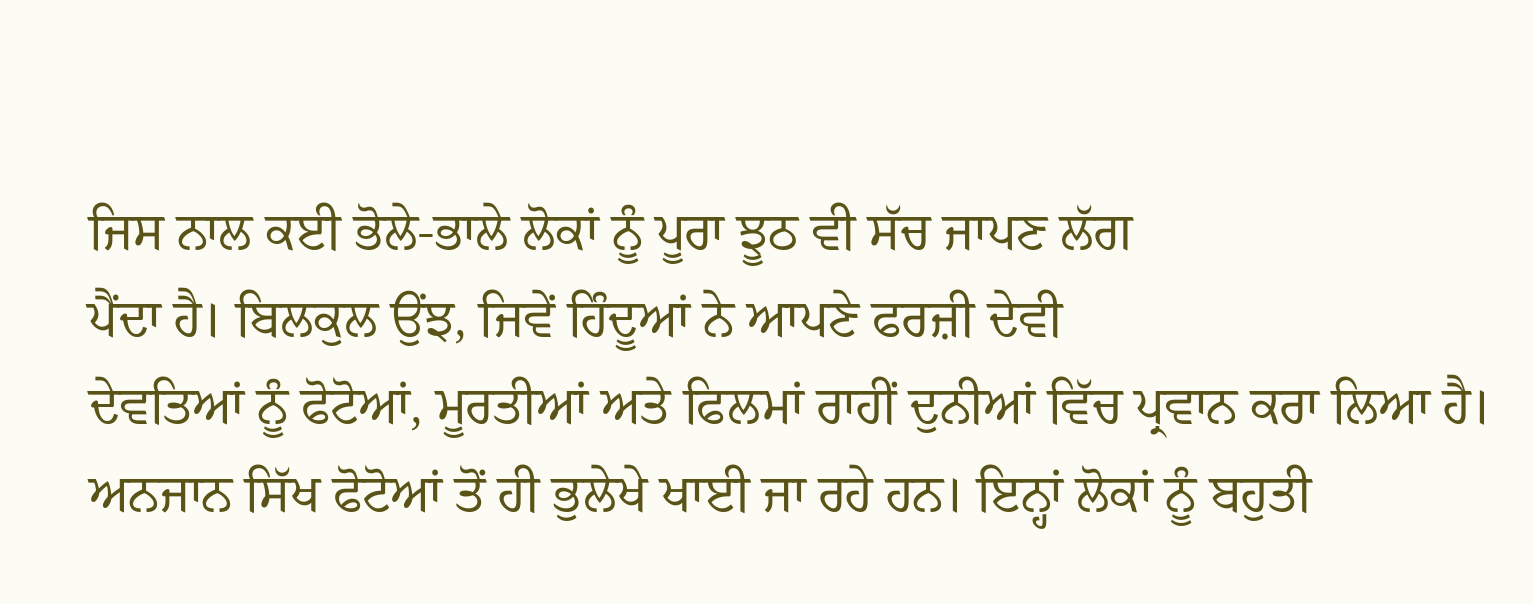ਜਿਸ ਨਾਲ ਕਈ ਭੋਲੇ-ਭਾਲੇ ਲੋਕਾਂ ਨੂੰ ਪੂਰਾ ਝੂਠ ਵੀ ਸੱਚ ਜਾਪਣ ਲੱਗ
ਪੈਂਦਾ ਹੈ। ਬਿਲਕੁਲ ਉਂਝ, ਜਿਵੇਂ ਹਿੰਦੂਆਂ ਨੇ ਆਪਣੇ ਫਰਜ਼ੀ ਦੇਵੀ
ਦੇਵਤਿਆਂ ਨੂੰ ਫੋਟੋਆਂ, ਮੂਰਤੀਆਂ ਅਤੇ ਫਿਲਮਾਂ ਰਾਹੀਂ ਦੁਨੀਆਂ ਵਿੱਚ ਪ੍ਰਵਾਨ ਕਰਾ ਲਿਆ ਹੈ।
ਅਨਜਾਨ ਸਿੱਖ ਫੋਟੋਆਂ ਤੋਂ ਹੀ ਭੁਲੇਖੇ ਖਾਈ ਜਾ ਰਹੇ ਹਨ। ਇਨ੍ਹਾਂ ਲੋਕਾਂ ਨੂੰ ਬਹੁਤੀ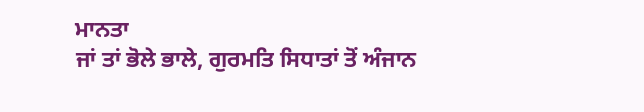ਮਾਨਤਾ
ਜਾਂ ਤਾਂ ਭੋਲੇ ਭਾਲੇ, ਗੁਰਮਤਿ ਸਿਧਾਤਾਂ ਤੋਂ ਅੰਜਾਨ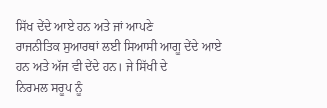ਸਿੱਖ ਦੇਂਦੇ ਆਏ ਹਨ ਅਤੇ ਜਾਂ ਆਪਣੇ
ਰਾਜਨੀਤਿਕ ਸੁਆਰਥਾਂ ਲਈ ਸਿਆਸੀ ਆਗੂ ਦੇਂਦੇ ਆਏ ਹਨ ਅਤੇ ਅੱਜ ਵੀ ਦੇਂਦੇ ਹਨ। ਜੇ ਸਿੱਖੀ ਦੇ
ਨਿਰਮਲ ਸਰੂਪ ਨੂੰ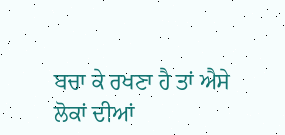ਬਚਾ ਕੇ ਰਖਣਾ ਹੈ ਤਾਂ ਐਸੇ ਲੋਕਾਂ ਦੀਆਂ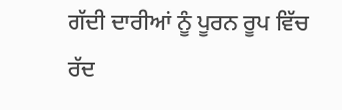ਗੱਦੀ ਦਾਰੀਆਂ ਨੂੰ ਪੂਰਨ ਰੂਪ ਵਿੱਚ
ਰੱਦ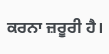ਕਰਨਾ ਜ਼ਰੂਰੀ ਹੈ।